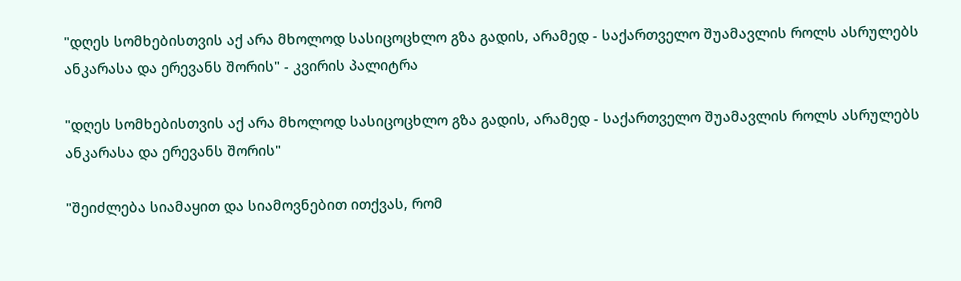"დღეს სომხებისთვის აქ არა მხოლოდ სასიცოცხლო გზა გადის, არამედ - საქართველო შუამავლის როლს ასრულებს ანკარასა და ერევანს შორის" - კვირის პალიტრა

"დღეს სომხებისთვის აქ არა მხოლოდ სასიცოცხლო გზა გადის, არამედ - საქართველო შუამავლის როლს ასრულებს ანკარასა და ერევანს შორის"

"შეიძლება სიამაყით და სიამოვნებით ითქვას, რომ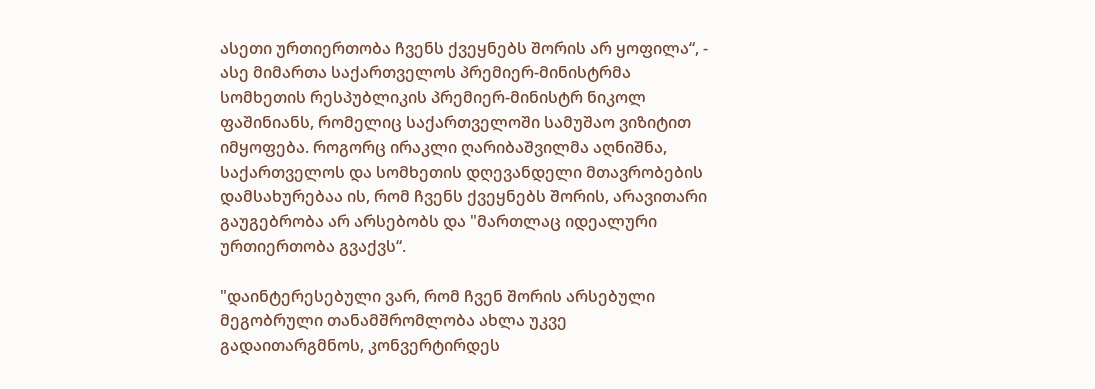ასეთი ურთიერთობა ჩვენს ქვეყნებს შორის არ ყოფილა“, - ასე მიმართა საქართველოს პრემიერ-მინისტრმა სომხეთის რესპუბლიკის პრემიერ-მინისტრ ნიკოლ ფაშინიანს, რომელიც საქართველოში სამუშაო ვიზიტით იმყოფება. როგორც ირაკლი ღარიბაშვილმა აღნიშნა, საქართველოს და სომხეთის დღევანდელი მთავრობების დამსახურებაა ის, რომ ჩვენს ქვეყნებს შორის, არავითარი გაუგებრობა არ არსებობს და "მართლაც იდეალური ურთიერთობა გვაქვს“.

"დაინტერესებული ვარ, რომ ჩვენ შორის არსებული მეგობრული თანამშრომლობა ახლა უკვე გადაითარგმნოს, კონვერტირდეს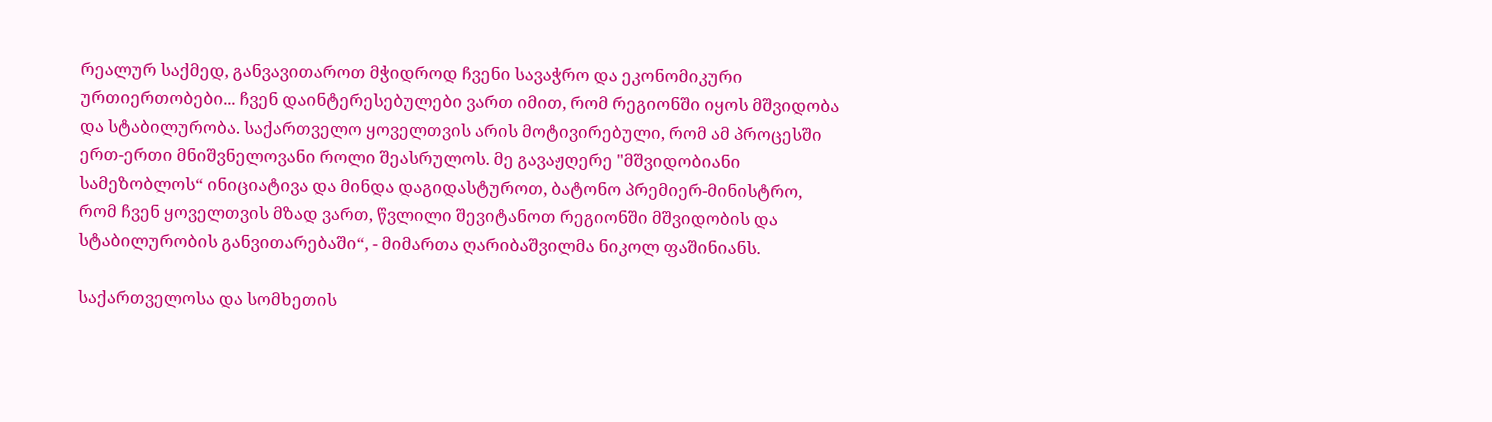რეალურ საქმედ, განვავითაროთ მჭიდროდ ჩვენი სავაჭრო და ეკონომიკური ურთიერთობები... ჩვენ დაინტერესებულები ვართ იმით, რომ რეგიონში იყოს მშვიდობა და სტაბილურობა. საქართველო ყოველთვის არის მოტივირებული, რომ ამ პროცესში ერთ-ერთი მნიშვნელოვანი როლი შეასრულოს. მე გავაჟღერე "მშვიდობიანი სამეზობლოს“ ინიციატივა და მინდა დაგიდასტუროთ, ბატონო პრემიერ-მინისტრო, რომ ჩვენ ყოველთვის მზად ვართ, წვლილი შევიტანოთ რეგიონში მშვიდობის და სტაბილურობის განვითარებაში“, - მიმართა ღარიბაშვილმა ნიკოლ ფაშინიანს.

საქართველოსა და სომხეთის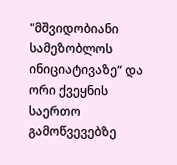"მშვიდობიანი სამეზობლოს ინიციატივაზე“ და ორი ქვეყნის საერთო გამოწვევებზე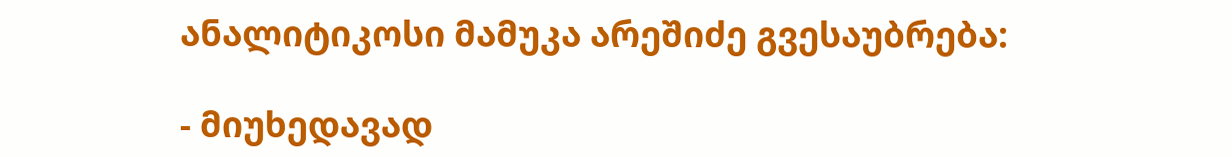ანალიტიკოსი მამუკა არეშიძე გვესაუბრება:

- მიუხედავად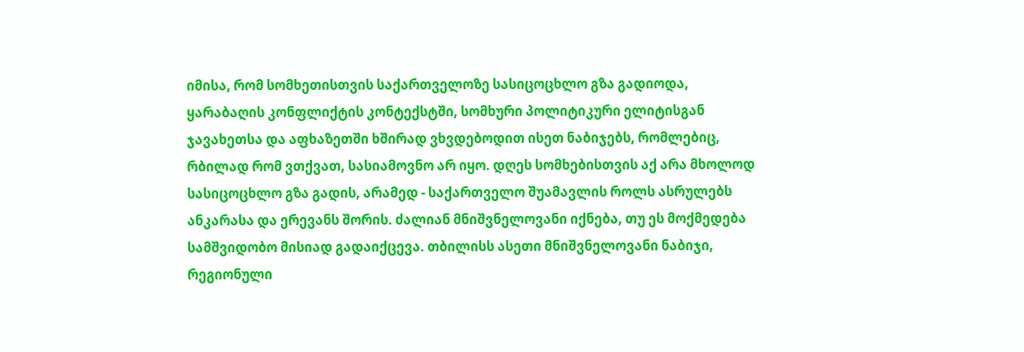იმისა, რომ სომხეთისთვის საქართველოზე სასიცოცხლო გზა გადიოდა, ყარაბაღის კონფლიქტის კონტექსტში, სომხური პოლიტიკური ელიტისგან ჯავახეთსა და აფხაზეთში ხშირად ვხვდებოდით ისეთ ნაბიჯებს, რომლებიც, რბილად რომ ვთქვათ, სასიამოვნო არ იყო. დღეს სომხებისთვის აქ არა მხოლოდ სასიცოცხლო გზა გადის, არამედ - საქართველო შუამავლის როლს ასრულებს ანკარასა და ერევანს შორის. ძალიან მნიშვნელოვანი იქნება, თუ ეს მოქმედება სამშვიდობო მისიად გადაიქცევა. თბილისს ასეთი მნიშვნელოვანი ნაბიჯი, რეგიონული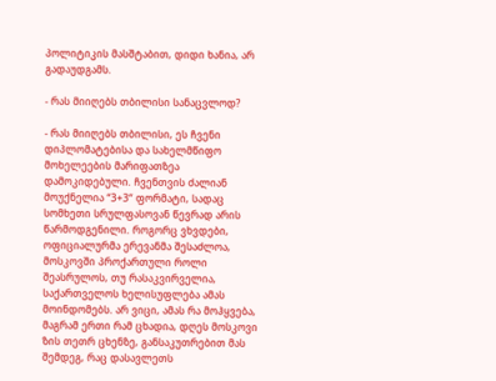პოლიტიკის მასშტაბით, დიდი ხანია, არ გადაუდგამს.

- რას მიიღებს თბილისი სანაცვლოდ?

- რას მიიღებს თბილისი, ეს ჩვენი დიპლომატებისა და სახელმწიფო მოხელეების მარიფათზეა დამოკიდებული. ჩვენთვის ძალიან მოუქნელია “3+3“ ფორმატი, სადაც სომხეთი სრულფასოვან წევრად არის წარმოდგენილი. როგორც ვხვდები, ოფიციალურმა ერევანმა შესაძლოა, მოსკოვში პროქართული როლი შეასრულოს, თუ რასაკვირველია, საქართველოს ხელისუფლება ამას მოინდომებს. არ ვიცი, ამას რა მოჰყვება, მაგრამ ერთი რამ ცხადია, დღეს მოსკოვი ზის თეთრ ცხენზე, განსაკუთრებით მას შემდეგ, რაც დასავლეთს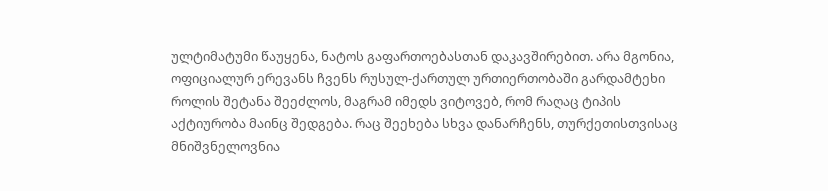ულტიმატუმი წაუყენა, ნატოს გაფართოებასთან დაკავშირებით. არა მგონია, ოფიციალურ ერევანს ჩვენს რუსულ-ქართულ ურთიერთობაში გარდამტეხი როლის შეტანა შეეძლოს, მაგრამ იმედს ვიტოვებ, რომ რაღაც ტიპის აქტიურობა მაინც შედგება. რაც შეეხება სხვა დანარჩენს, თურქეთისთვისაც მნიშვნელოვნია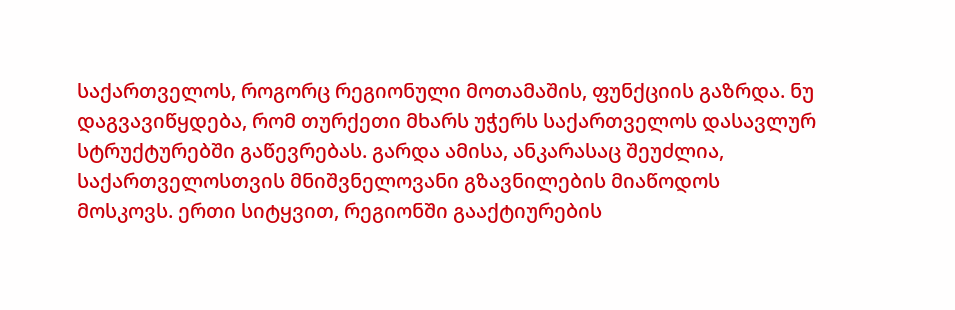საქართველოს, როგორც რეგიონული მოთამაშის, ფუნქციის გაზრდა. ნუ დაგვავიწყდება, რომ თურქეთი მხარს უჭერს საქართველოს დასავლურ სტრუქტურებში გაწევრებას. გარდა ამისა, ანკარასაც შეუძლია, საქართველოსთვის მნიშვნელოვანი გზავნილების მიაწოდოს მოსკოვს. ერთი სიტყვით, რეგიონში გააქტიურების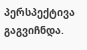პერსპექტივა გაგვიჩნდა.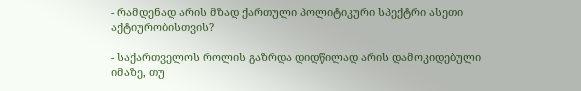- რამდენად არის მზად ქართული პოლიტიკური სპექტრი ასეთი აქტიურობისთვის?

- საქართველოს როლის გაზრდა დიდწილად არის დამოკიდებული იმაზე, თუ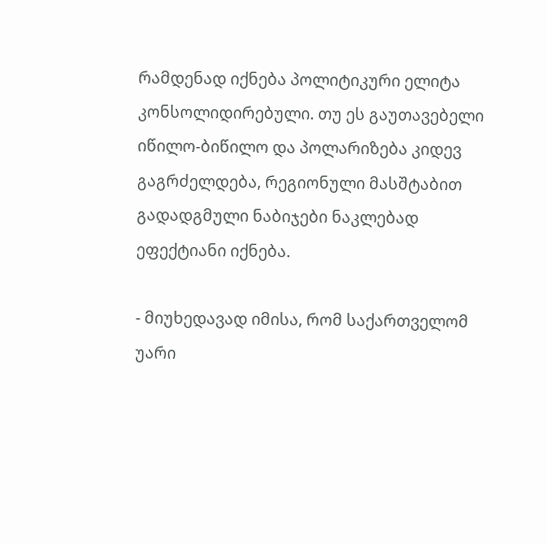რამდენად იქნება პოლიტიკური ელიტა კონსოლიდირებული. თუ ეს გაუთავებელი იწილო-ბიწილო და პოლარიზება კიდევ გაგრძელდება, რეგიონული მასშტაბით გადადგმული ნაბიჯები ნაკლებად ეფექტიანი იქნება.

- მიუხედავად იმისა, რომ საქართველომ უარი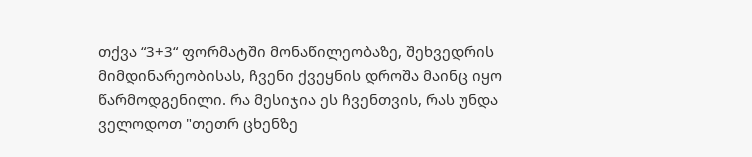თქვა “3+3“ ფორმატში მონაწილეობაზე, შეხვედრის მიმდინარეობისას, ჩვენი ქვეყნის დროშა მაინც იყო წარმოდგენილი. რა მესიჯია ეს ჩვენთვის, რას უნდა ველოდოთ "თეთრ ცხენზე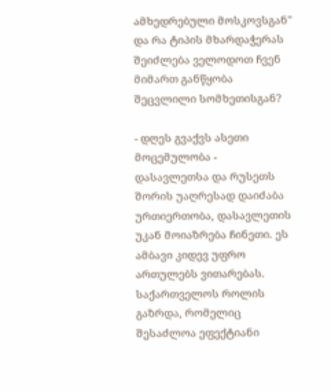ამხედრებული მოსკოვსგან" და რა ტიპის მხარდაჭერას შეიძლება ველოდოთ ჩვენ მიმართ განწყობა შეცვლილი სომხეთისგან?

- დღეს გვაქვს ასეთი მოცემულობა - დასავლეთსა და რუსეთს შორის უაღრესად დაიძაბა ურთიერთობა, დასავლეთის უკან მოიაზრება ჩინეთი. ეს ამბავი კიდევ უფრო ართულებს ვითარებას. საქართველოს როლის გაზრდა, რომელიც შესაძლოა ეფექტიანი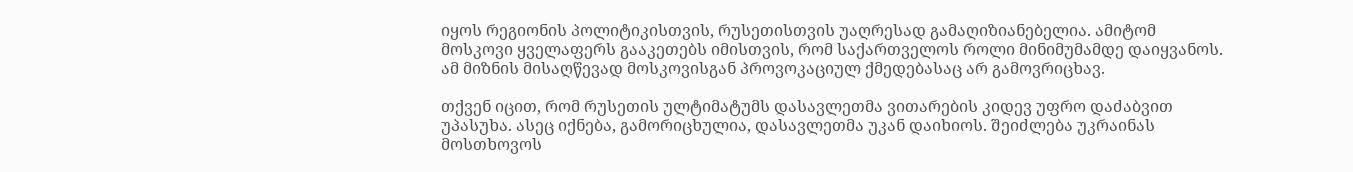იყოს რეგიონის პოლიტიკისთვის, რუსეთისთვის უაღრესად გამაღიზიანებელია. ამიტომ მოსკოვი ყველაფერს გააკეთებს იმისთვის, რომ საქართველოს როლი მინიმუმამდე დაიყვანოს. ამ მიზნის მისაღწევად მოსკოვისგან პროვოკაციულ ქმედებასაც არ გამოვრიცხავ.

თქვენ იცით, რომ რუსეთის ულტიმატუმს დასავლეთმა ვითარების კიდევ უფრო დაძაბვით უპასუხა. ასეც იქნება, გამორიცხულია, დასავლეთმა უკან დაიხიოს. შეიძლება უკრაინას მოსთხოვოს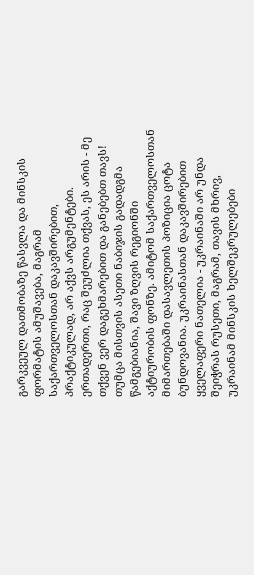გარკვეულ დათმობაზე წასვლა და მინსკის ფორმატის ამუშავება, მაგრამ საქართველოსთან დაკავშირებით, პრაქტიკულად, არ აქვს არგუმენტები. ერთადერთი, რაც შეუძლია თქვას, ეს არის - მე თქვენ ვერ დაგეხმარებით და განებებთ თავს! თუმცა მისთვის ასეთი ნაბიჯის გადადგმა წამგებიანია, შავი ზღვის რეგიონში აქტიურობის ფონზე. ამიტომ საქართველოსთან მიმართებაში დასავლეთის პოზიცია ცოტა ბუნდოვანია. უკრაინასთან დაკავშირებით ყველაფერი ნათელია - უკრაინაში არ უნდა შეიჭრას რუსეთი, მაგრამ, თავის მხრივ, უკრაინამ მინსკის ხელშეკრულებები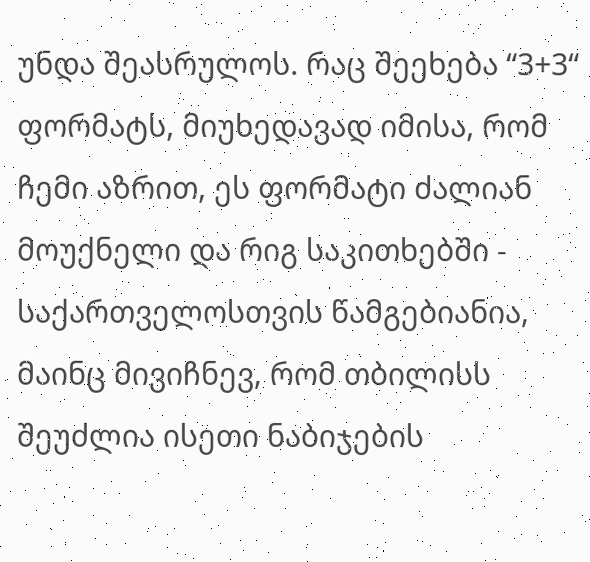უნდა შეასრულოს. რაც შეეხება “3+3“ ფორმატს, მიუხედავად იმისა, რომ ჩემი აზრით, ეს ფორმატი ძალიან მოუქნელი და რიგ საკითხებში - საქართველოსთვის წამგებიანია, მაინც მივიჩნევ, რომ თბილისს შეუძლია ისეთი ნაბიჯების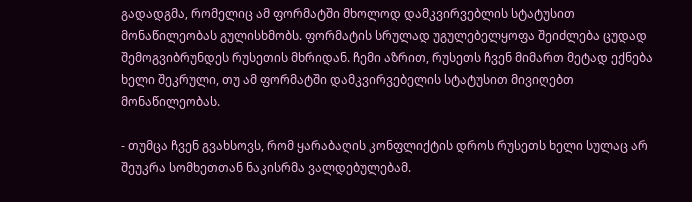გადადგმა, რომელიც ამ ფორმატში მხოლოდ დამკვირვებლის სტატუსით მონაწილეობას გულისხმობს. ფორმატის სრულად უგულებელყოფა შეიძლება ცუდად შემოგვიბრუნდეს რუსეთის მხრიდან. ჩემი აზრით, რუსეთს ჩვენ მიმართ მეტად ექნება ხელი შეკრული, თუ ამ ფორმატში დამკვირვებელის სტატუსით მივიღებთ მონაწილეობას.

- თუმცა ჩვენ გვახსოვს, რომ ყარაბაღის კონფლიქტის დროს რუსეთს ხელი სულაც არ შეუკრა სომხეთთან ნაკისრმა ვალდებულებამ.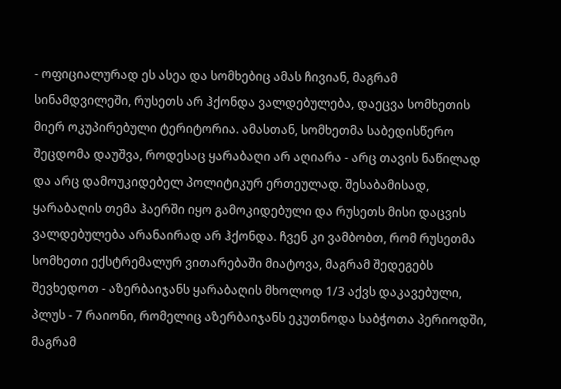- ოფიციალურად ეს ასეა და სომხებიც ამას ჩივიან, მაგრამ სინამდვილეში, რუსეთს არ ჰქონდა ვალდებულება, დაეცვა სომხეთის მიერ ოკუპირებული ტერიტორია. ამასთან, სომხეთმა საბედისწერო შეცდომა დაუშვა, როდესაც ყარაბაღი არ აღიარა - არც თავის ნაწილად და არც დამოუკიდებელ პოლიტიკურ ერთეულად. შესაბამისად, ყარაბაღის თემა ჰაერში იყო გამოკიდებული და რუსეთს მისი დაცვის ვალდებულება არანაირად არ ჰქონდა. ჩვენ კი ვამბობთ, რომ რუსეთმა სომხეთი ექსტრემალურ ვითარებაში მიატოვა, მაგრამ შედეგებს შევხედოთ - აზერბაიჯანს ყარაბაღის მხოლოდ 1/3 აქვს დაკავებული, პლუს - 7 რაიონი, რომელიც აზერბაიჯანს ეკუთნოდა საბჭოთა პერიოდში, მაგრამ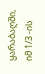ყარაბაღში, იმ 1/3 -ის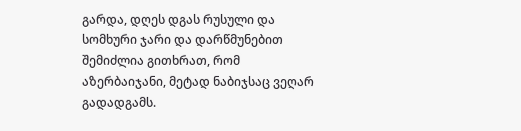გარდა, დღეს დგას რუსული და სომხური ჯარი და დარწმუნებით შემიძლია გითხრათ, რომ აზერბაიჯანი, მეტად ნაბიჯსაც ვეღარ გადადგამს.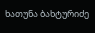ხათუნა ბახტურიძე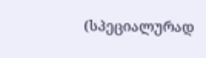(სპეციალურად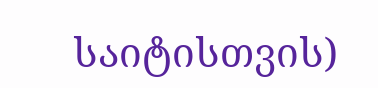საიტისთვის)